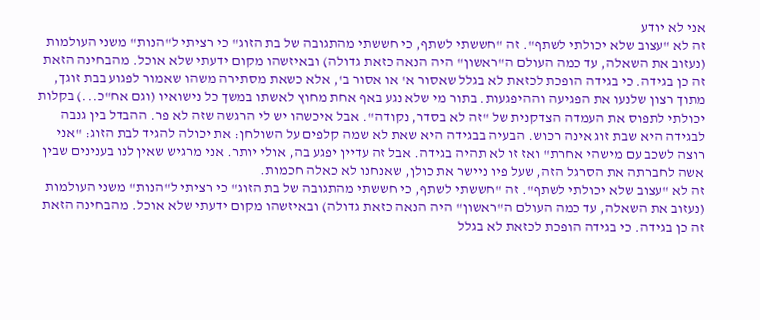אני לא יודע
זה לא "עצוב שלא יכולתי לשתף". זה "חששתי לשתף, כי חששתי מהתגובה של בת הזוג" כי רציתי ל"הנות" משני העולמות (נעזוב את השאלה, עד כמה העולם ה"ראשון" היה הנאה כזאת גדולה) ובאיזשהו מקום ידעתי שלא אוכל. מהבחינה הזאת זה כן בגידה. כי בגידה הופכת לכזאת לא בגלל שאסור א' או אסור ב', אלא כשאת מסתירה משהו שאמור לפגוע בבת זוגך, מתוך רצון שלנעו את הפגיעה וההיפגעות. בתור מי שלא נגע באף אחת מחוץ לאשתו במשך כל נישואיו (וגם אח"כ...) בקלות יכולתי לתפוס את העמדה הצדקנית של "זה לא בסדר, נקודה". אבל איכשהו יש לי הרגשה שזה לא פר. ההבדל בין גנבה לבגידה היא שבת זוג אינה רכוש. הבעיה בבגידה היא שאת לא שמה קלפים על השולחן: את יכולה להגיד לבת הזוג: "אני רוצה לשכב עם מישהי אחרת" ואז זו לא תהיה בגידה. אבל זה עדיין יפגע בה, אולי יותר. אני מרגיש שאין לנו בענינים שבין אשה לחברתה את הסרגל הזה, שעל פיו ניישר את כולן, שאנחנו לא כאלה חכמות.
זה לא "עצוב שלא יכולתי לשתף". זה "חששתי לשתף, כי חששתי מהתגובה של בת הזוג" כי רציתי ל"הנות" משני העולמות (נעזוב את השאלה, עד כמה העולם ה"ראשון" היה הנאה כזאת גדולה) ובאיזשהו מקום ידעתי שלא אוכל. מהבחינה הזאת זה כן בגידה. כי בגידה הופכת לכזאת לא בגלל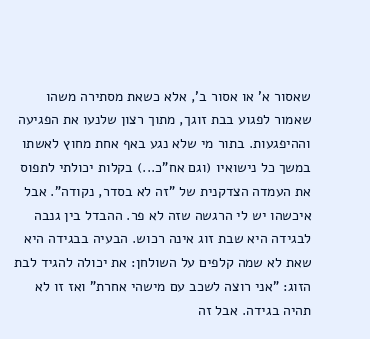שאסור א' או אסור ב', אלא כשאת מסתירה משהו שאמור לפגוע בבת זוגך, מתוך רצון שלנעו את הפגיעה וההיפגעות. בתור מי שלא נגע באף אחת מחוץ לאשתו במשך כל נישואיו (וגם אח"כ...) בקלות יכולתי לתפוס את העמדה הצדקנית של "זה לא בסדר, נקודה". אבל איכשהו יש לי הרגשה שזה לא פר. ההבדל בין גנבה לבגידה היא שבת זוג אינה רכוש. הבעיה בבגידה היא שאת לא שמה קלפים על השולחן: את יכולה להגיד לבת הזוג: "אני רוצה לשכב עם מישהי אחרת" ואז זו לא תהיה בגידה. אבל זה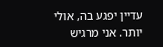עדיין יפגע בה, אולי יותר. אני מרגיש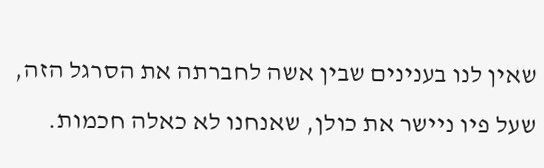שאין לנו בענינים שבין אשה לחברתה את הסרגל הזה, שעל פיו ניישר את כולן, שאנחנו לא כאלה חכמות.